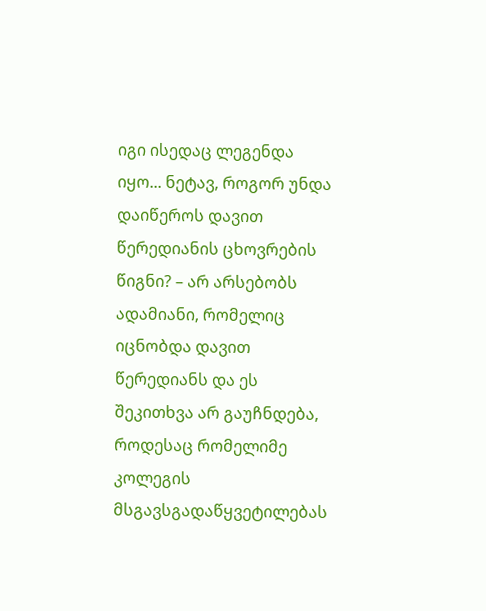იგი ისედაც ლეგენდა იყო... ნეტავ, როგორ უნდა დაიწეროს დავით წერედიანის ცხოვრების წიგნი? – არ არსებობს ადამიანი, რომელიც იცნობდა დავით წერედიანს და ეს შეკითხვა არ გაუჩნდება, როდესაც რომელიმე კოლეგის მსგავსგადაწყვეტილებას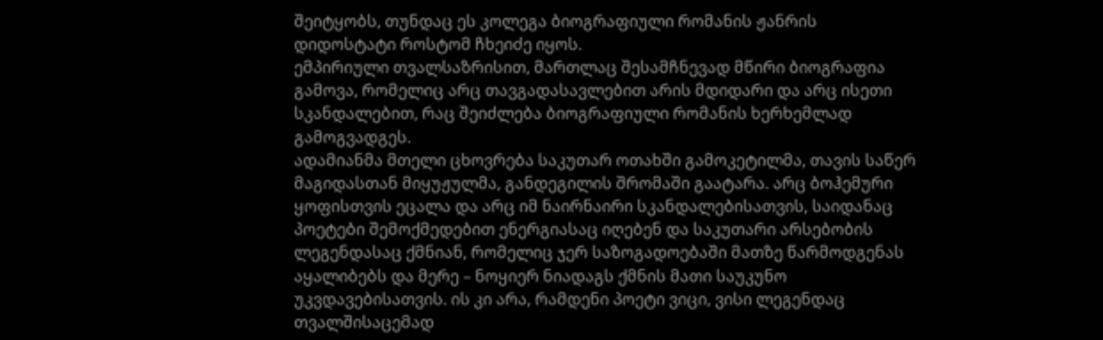შეიტყობს, თუნდაც ეს კოლეგა ბიოგრაფიული რომანის ჟანრის დიდოსტატი როსტომ ჩხეიძე იყოს.
ემპირიული თვალსაზრისით, მართლაც შესამჩნევად მწირი ბიოგრაფია გამოვა, რომელიც არც თავგადასავლებით არის მდიდარი და არც ისეთი სკანდალებით, რაც შეიძლება ბიოგრაფიული რომანის ხერხემლად გამოგვადგეს.
ადამიანმა მთელი ცხოვრება საკუთარ ოთახში გამოკეტილმა, თავის საწერ მაგიდასთან მიყუჟულმა, განდეგილის შრომაში გაატარა. არც ბოჰემური ყოფისთვის ეცალა და არც იმ ნაირნაირი სკანდალებისათვის, საიდანაც პოეტები შემოქმედებით ენერგიასაც იღებენ და საკუთარი არსებობის ლეგენდასაც ქმნიან, რომელიც ჯერ საზოგადოებაში მათზე წარმოდგენას აყალიბებს და მერე – ნოყიერ ნიადაგს ქმნის მათი საუკუნო უკვდავებისათვის. ის კი არა, რამდენი პოეტი ვიცი, ვისი ლეგენდაც თვალშისაცემად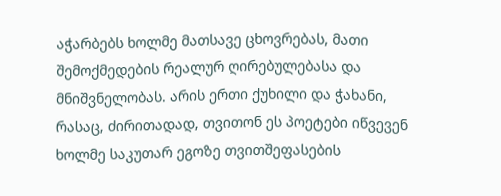აჭარბებს ხოლმე მათსავე ცხოვრებას, მათი შემოქმედების რეალურ ღირებულებასა და მნიშვნელობას. არის ერთი ქუხილი და ჭახანი, რასაც, ძირითადად, თვითონ ეს პოეტები იწვევენ ხოლმე საკუთარ ეგოზე თვითშეფასების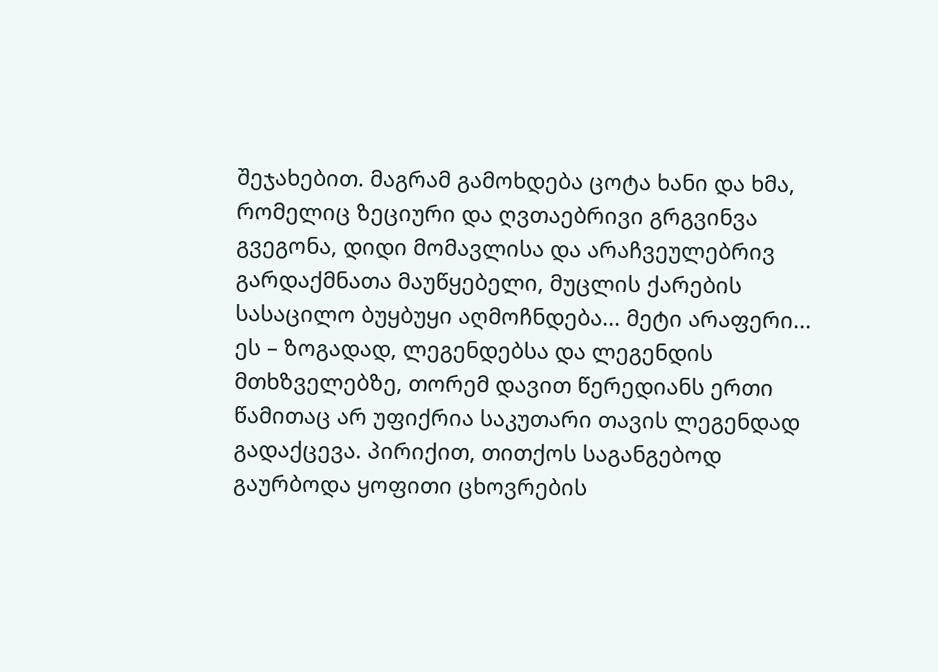შეჯახებით. მაგრამ გამოხდება ცოტა ხანი და ხმა, რომელიც ზეციური და ღვთაებრივი გრგვინვა გვეგონა, დიდი მომავლისა და არაჩვეულებრივ გარდაქმნათა მაუწყებელი, მუცლის ქარების სასაცილო ბუყბუყი აღმოჩნდება... მეტი არაფერი...
ეს – ზოგადად, ლეგენდებსა და ლეგენდის მთხზველებზე, თორემ დავით წერედიანს ერთი წამითაც არ უფიქრია საკუთარი თავის ლეგენდად გადაქცევა. პირიქით, თითქოს საგანგებოდ გაურბოდა ყოფითი ცხოვრების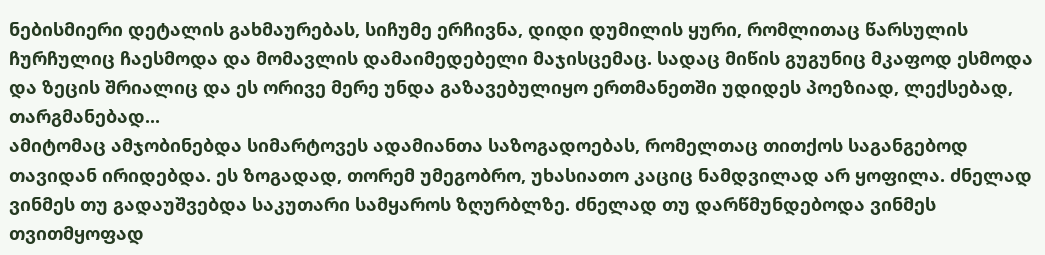ნებისმიერი დეტალის გახმაურებას, სიჩუმე ერჩივნა, დიდი დუმილის ყური, რომლითაც წარსულის ჩურჩულიც ჩაესმოდა და მომავლის დამაიმედებელი მაჯისცემაც. სადაც მიწის გუგუნიც მკაფოდ ესმოდა და ზეცის შრიალიც და ეს ორივე მერე უნდა გაზავებულიყო ერთმანეთში უდიდეს პოეზიად, ლექსებად, თარგმანებად...
ამიტომაც ამჯობინებდა სიმარტოვეს ადამიანთა საზოგადოებას, რომელთაც თითქოს საგანგებოდ თავიდან ირიდებდა. ეს ზოგადად, თორემ უმეგობრო, უხასიათო კაციც ნამდვილად არ ყოფილა. ძნელად ვინმეს თუ გადაუშვებდა საკუთარი სამყაროს ზღურბლზე. ძნელად თუ დარწმუნდებოდა ვინმეს თვითმყოფად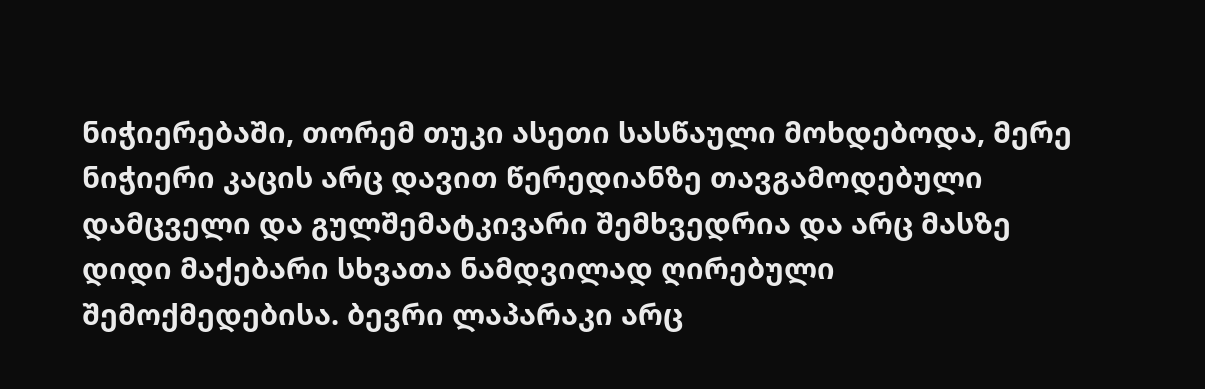ნიჭიერებაში, თორემ თუკი ასეთი სასწაული მოხდებოდა, მერე ნიჭიერი კაცის არც დავით წერედიანზე თავგამოდებული დამცველი და გულშემატკივარი შემხვედრია და არც მასზე დიდი მაქებარი სხვათა ნამდვილად ღირებული შემოქმედებისა. ბევრი ლაპარაკი არც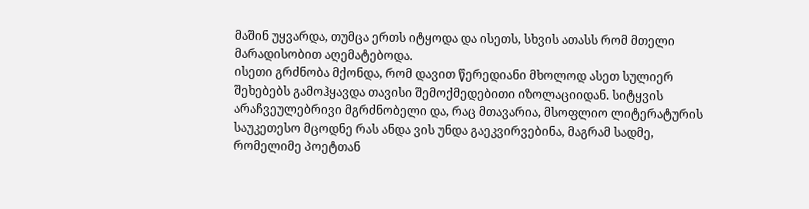მაშინ უყვარდა, თუმცა ერთს იტყოდა და ისეთს, სხვის ათასს რომ მთელი მარადისობით აღემატებოდა.
ისეთი გრძნობა მქონდა, რომ დავით წერედიანი მხოლოდ ასეთ სულიერ შეხებებს გამოჰყავდა თავისი შემოქმედებითი იზოლაციიდან. სიტყვის არაჩვეულებრივი მგრძნობელი და, რაც მთავარია, მსოფლიო ლიტერატურის საუკეთესო მცოდნე რას ანდა ვის უნდა გაეკვირვებინა, მაგრამ სადმე, რომელიმე პოეტთან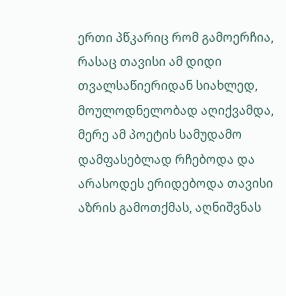ერთი პწკარიც რომ გამოერჩია, რასაც თავისი ამ დიდი თვალსაწიერიდან სიახლედ, მოულოდნელობად აღიქვამდა, მერე ამ პოეტის სამუდამო დამფასებლად რჩებოდა და არასოდეს ერიდებოდა თავისი აზრის გამოთქმას, აღნიშვნას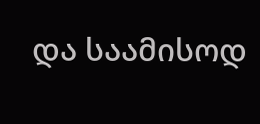და საამისოდ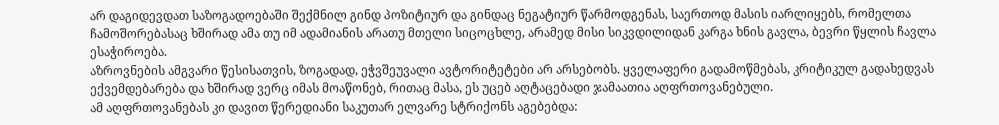არ დაგიდევდათ საზოგადოებაში შექმნილ გინდ პოზიტიურ და გინდაც ნეგატიურ წარმოდგენას, საერთოდ მასის იარლიყებს, რომელთა ჩამოშორებასაც ხშირად ამა თუ იმ ადამიანის არათუ მთელი სიცოცხლე, არამედ მისი სიკვდილიდან კარგა ხნის გავლა, ბევრი წყლის ჩავლა ესაჭიროება.
აზროვნების ამგვარი წესისათვის, ზოგადად, ეჭვშეუვალი ავტორიტეტები არ არსებობს. ყველაფერი გადამოწმებას, კრიტიკულ გადახედვას ექვემდებარება და ხშირად ვერც იმას მოაწონებ, რითაც მასა, ეს უცებ აღტაცებადი ჯამაათია აღფრთოვანებული.
ამ აღფრთოვანებას კი დავით წერედიანი საკუთარ ელვარე სტრიქონს აგებებდა: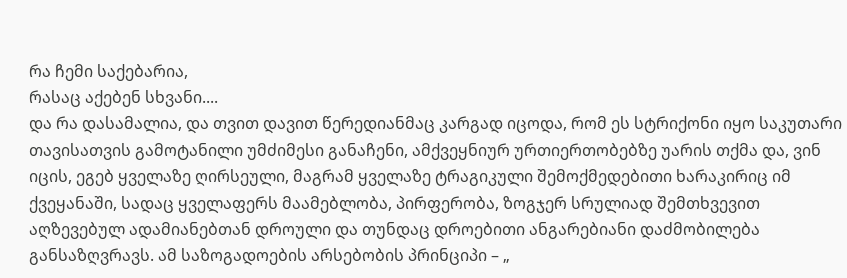რა ჩემი საქებარია,
რასაც აქებენ სხვანი....
და რა დასამალია, და თვით დავით წერედიანმაც კარგად იცოდა, რომ ეს სტრიქონი იყო საკუთარი თავისათვის გამოტანილი უმძიმესი განაჩენი, ამქვეყნიურ ურთიერთობებზე უარის თქმა და, ვინ იცის, ეგებ ყველაზე ღირსეული, მაგრამ ყველაზე ტრაგიკული შემოქმედებითი ხარაკირიც იმ ქვეყანაში, სადაც ყველაფერს მაამებლობა, პირფერობა, ზოგჯერ სრულიად შემთხვევით აღზევებულ ადამიანებთან დროული და თუნდაც დროებითი ანგარებიანი დაძმობილება განსაზღვრავს. ამ საზოგადოების არსებობის პრინციპი – „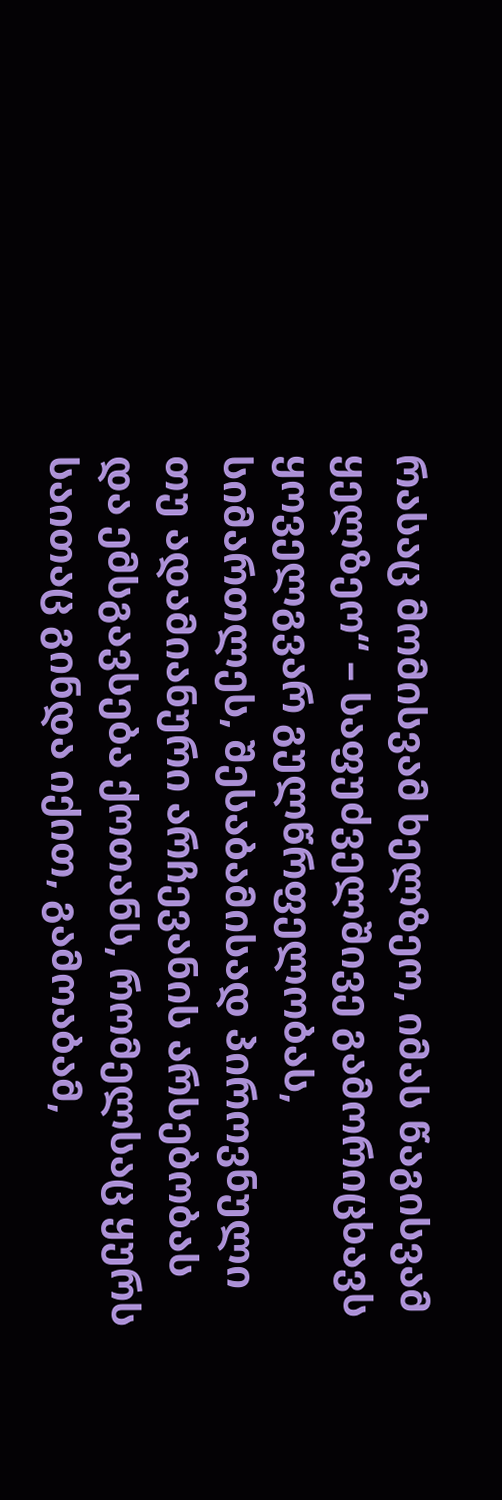რასაც მომისვამ ხელზეო, იმას წაგისვამ ყელზეო“ – საფუძველშივე გამორიცხავს ყოველგვარ გულწრფელობას, სიმართლეს, შესაბამისად პიროვნული თუ ადამიანური არჩევანის არსებობას და ემსგავსება ქოთანს, რომელსაც ყურს საითაც გინდა იქით, გამოაბამ,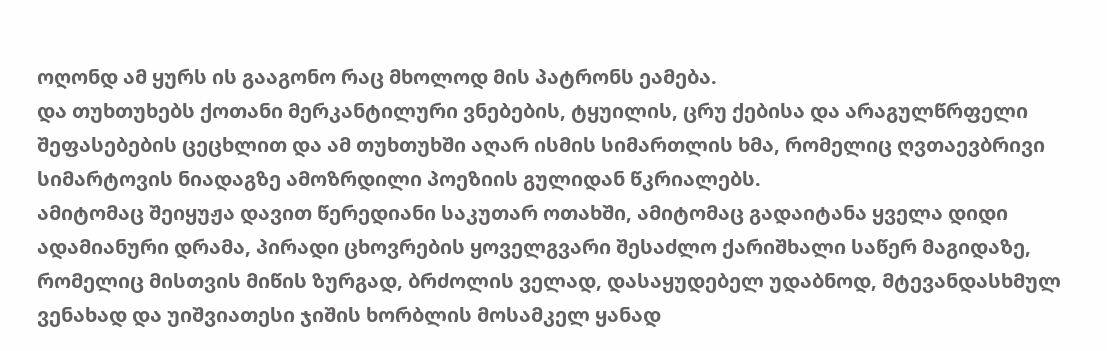ოღონდ ამ ყურს ის გააგონო რაც მხოლოდ მის პატრონს ეამება.
და თუხთუხებს ქოთანი მერკანტილური ვნებების, ტყუილის, ცრუ ქებისა და არაგულწრფელი შეფასებების ცეცხლით და ამ თუხთუხში აღარ ისმის სიმართლის ხმა, რომელიც ღვთაევბრივი სიმარტოვის ნიადაგზე ამოზრდილი პოეზიის გულიდან წკრიალებს.
ამიტომაც შეიყუჟა დავით წერედიანი საკუთარ ოთახში, ამიტომაც გადაიტანა ყველა დიდი ადამიანური დრამა, პირადი ცხოვრების ყოველგვარი შესაძლო ქარიშხალი საწერ მაგიდაზე, რომელიც მისთვის მიწის ზურგად, ბრძოლის ველად, დასაყუდებელ უდაბნოდ, მტევანდასხმულ ვენახად და უიშვიათესი ჯიშის ხორბლის მოსამკელ ყანად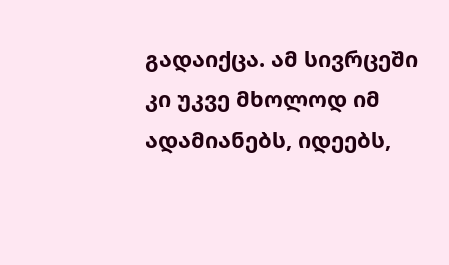გადაიქცა. ამ სივრცეში კი უკვე მხოლოდ იმ ადამიანებს, იდეებს,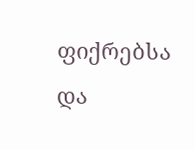ფიქრებსა და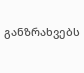განზრახვებს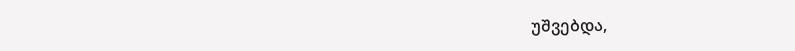უშვებდა,